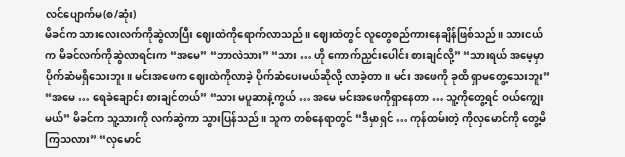လင်ပျောက်မ(စ/ဆုံး)
မိခင်က သားလေးလက်ကိုဆွဲလာပြီး ဈေးထဲကိုရောက်လာသည်။ ဈေးထဲတွင် လူတွေစည်ကားနေချိန်ဖြစ်သည်။ သားငယ်က မိခင်လက်ကိုဆွဲလာရင်းက “အမေ” “ဘာလဲသား” “သား … ဟို ကောက်ညှင်းပေါင်း စားချင်လို့” “သားရယ် အမေ့မှာ ပိုက်ဆံမရှိသေးဘူး။ မင်းအဖေက ဈေးထဲကိုလာခဲ့ ပိုက်ဆံပေးမယ်ဆိုလို့ လာခဲ့တာ။ မင်း အဖေကို ခုထိ ရှာမတွေ့သေးဘူး” “အမေ … ရေခဲချောင်း စားချင်တယ်” “သား မပူဆာနဲ့ကွယ် … အမေ မင်းအဖေကိုရှာနေတာ … သူ့ကိုတွေ့ရင် ဝယ်ကျွေးမယ်” မိခင်က သူ့သားကို လက်ဆွဲကာ သွားပြန်သည်။ သူက တစ်နေရာတွင် “ဒီမှာရှင် … ကုန်ထမ်းတဲ့ ကိုလှမောင်ကို တွေ့မိကြသလား” “လှမောင်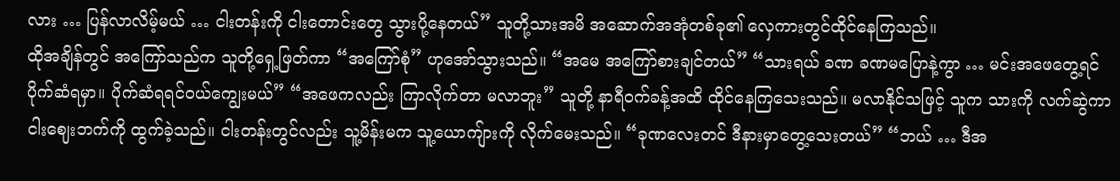လား … ပြန်လာလိမ့်မယ် … ငါးတန်းကို ငါးတောင်းတွေ သွားပို့နေတယ်” သူတို့သားအမိ အဆောက်အအုံတစ်ခု၏ လှေကားတွင်ထိုင်နေကြသည်။
ထိုအချိန်တွင် အကြော်သည်က သူတို့ရှေ့ဖြတ်ကာ “အကြော်စုံ” ဟုအော်သွားသည်။ “အမေ အကြော်စားချင်တယ်” “သားရယ် ခဏ ခဏမပြောနဲ့ကွာ … မင်းအဖေတွေ့ရင် ပိုက်ဆံရမှာ။ ပိုက်ဆံရရင်ဝယ်ကျွေးမယ်” “အဖေကလည်း ကြာလိုက်တာ မလာဘူး” သူတို့ နာရီဝက်ခန့်အထိ ထိုင်နေကြသေးသည်။ မလာနိုင်သဖြင့် သူက သားကို လက်ဆွဲကာ ငါးဈေးဘက်ကို ထွက်ခဲ့သည်။ ငါးတန်းတွင်လည်း သူ့မိန်းမက သူ့ယောကျ်ားကို လိုက်မေးသည်။ “ခုဏလေးတင် ဒီနားမှာတွေ့သေးတယ်” “ဘယ် … ဒီအ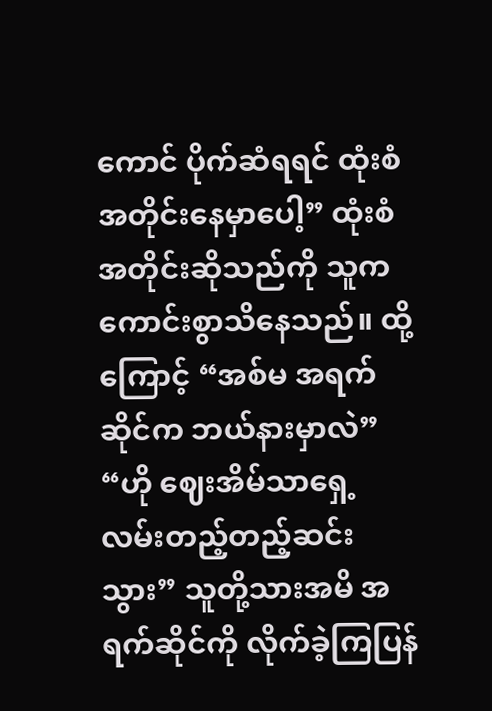ကောင် ပိုက်ဆံရရင် ထုံးစံအတိုင်းနေမှာပေါ့” ထုံးစံအတိုင်းဆိုသည်ကို သူကကောင်းစွာသိနေသည်။ ထို့ကြောင့် “အစ်မ အရက်ဆိုင်က ဘယ်နားမှာလဲ” “ဟို ဈေးအိမ်သာရှေ့ လမ်းတည့်တည့်ဆင်းသွား” သူတို့သားအမိ အရက်ဆိုင်ကို လိုက်ခဲ့ကြပြန်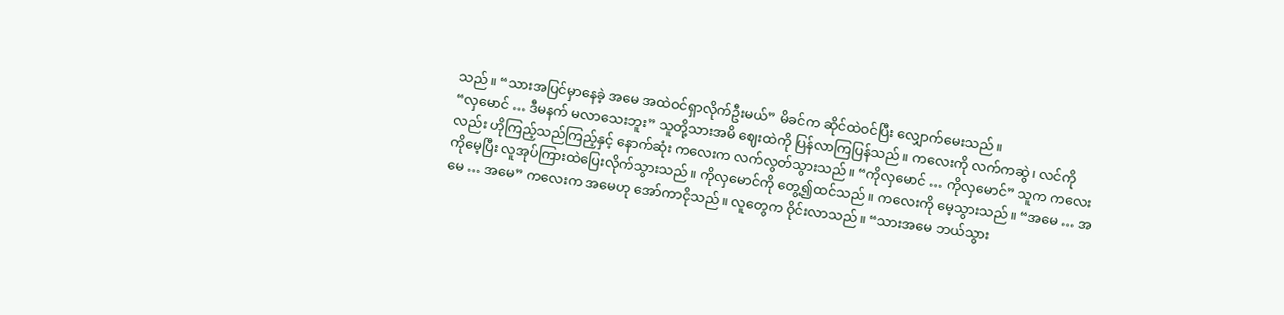သည်။ “သားအပြင်မှာနေခဲ့ အမေ အထဲဝင်ရှာလိုက်ဦးမယ်” မိခင်က ဆိုင်ထဲဝင်ပြီး လျှောက်မေးသည်။
“လှမောင် … ဒီမနက် မလာသေးဘူး” သူတို့သားအမိ ဈေးထဲကို ပြန်လာကြပြန်သည်။ ကလေးကို လက်ကဆွဲ၊ လင်ကိုလည်း ဟိုကြည့်သည်ကြည့်နှင့် နောက်ဆုံး ကလေးက လက်လွတ်သွားသည်။ “ကိုလှမောင် … ကိုလှမောင်” သူက ကလေးကိုမေ့ပြီး လူအုပ်ကြားထဲပြေးလိုက်သွားသည်။ ကိုလှမောင်ကို တွေ့၍ထင်သည်။ ကလေးကို မေ့သွားသည်။ “အမေ … အမေ … အမေ” ကလေးက အမေဟု အော်ကာငိုသည်။ လူတွေက ဝိုင်းလာသည်။ “သားအမေ ဘယ်သွား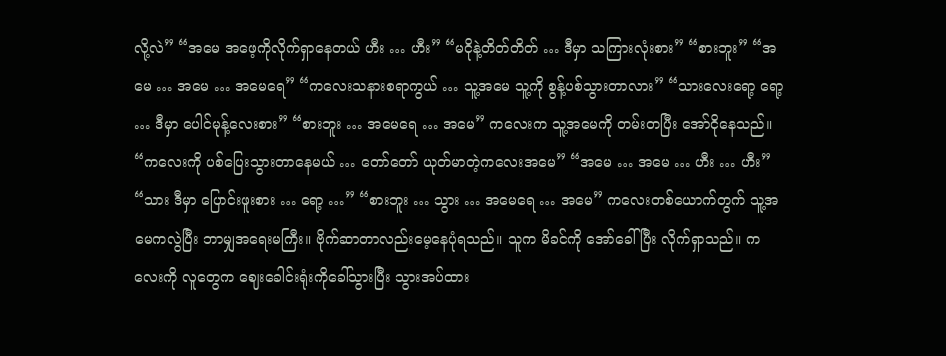လို့လဲ” “အမေ အဖေ့ကိုလိုက်ရှာနေတယ် ဟီး … ဟီး” “မငိုနဲ့တိတ်တိတ် … ဒီမှာ သကြားလုံးစား” “စားဘူး” “အမေ … အမေ … အမေရေ” “ကလေးသနားစရာကွယ် … သူ့အမေ သူ့ကို စွန့်ပစ်သွားတာလား” “သားလေးရော့ ရော့ … ဒီမှာ ပေါင်မုန့်လေးစား” “စားဘူး … အမေရေ … အမေ” ကလေးက သူ့အမေကို တမ်းတပြီး အော်ငိုနေသည်။
“ကလေးကို ပစ်ပြေးသွားတာနေမယ် … တော်တော် ယုတ်မာတဲ့ကလေးအမေ” “အမေ … အမေ … ဟီး … ဟီး” “သား ဒီမှာ ပြောင်းဖူးစား … ရော့ …” “စားဘူး … သွား … အမေရေ … အမေ” ကလေးတစ်ယောက်တွက် သူ့အမေကလွဲပြီး ဘာမျှအရေးမကြီး။ ဗိုက်ဆာတာလည်းမေ့နေပုံရသည်။ သူက မိခင်ကို အော်ခေါ်ပြီး လိုက်ရှာသည်။ ကလေးကို လူတွေက ဈေးခေါင်းရုံးကိုခေါ်သွားပြီး သွားအပ်ထား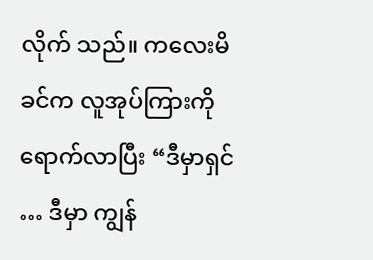လိုက် သည်။ ကလေးမိခင်က လူအုပ်ကြားကိုရောက်လာပြီး “ဒီမှာရှင် … ဒီမှာ ကျွန်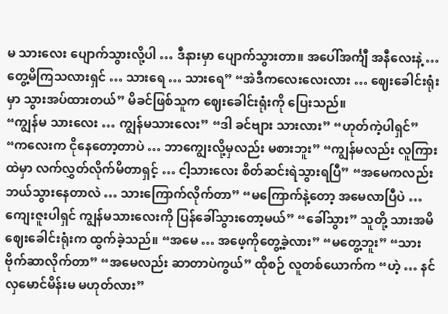မ သားလေး ပျောက်သွားလို့ပါ … ဒီနားမှာ ပျောက်သွားတာ။ အပေါ်အင်္ကျီ အနီလေးနဲ့ … တွေ့မိကြသလားရှင် … သားရေ … သားရေ” “အဲဒီကလေးလေးလား … ဈေးခေါင်းရုံးမှာ သွားအပ်ထားတယ်” မိခင်ဖြစ်သူက ဈေးခေါင်းရုံးကို ပြေးသည်။
“ကျွန်မ သားလေး … ကျွန်မသားလေး” “ဒါ ခင်ဗျား သားလား” “ဟုတ်ကဲ့ပါရှင်” “ကလေးက ငိုနေတော့တာပဲ … ဘာကျွေးလို့မှလည်း မစားဘူး” “ကျွန်မလည်း လူကြားထဲမှာ လက်လွှတ်လိုက်မိတာရှင့် … ငါ့သားလေး စိတ်ဆင်းရဲသွားရပြီ” “အမေကလည်း ဘယ်သွားနေတာလဲ … သားကြောက်လိုက်တာ” “မကြောက်နဲ့တော့ အမေလာပြီပဲ … ကျေးဇူးပါရှင် ကျွန်မသားလေးကို ပြန်ခေါ်သွားတော့မယ်” “ခေါ်သွား” သူတို့ သားအမိ ဈေးခေါင်းရုံးက ထွက်ခဲ့သည်။ “အမေ … အဖေ့ကိုတွေ့ခဲ့လား” “မတွေ့ဘူး” “သားဗိုက်ဆာလိုက်တာ” “အမေလည်း ဆာတာပဲကွယ်” ထိုစဉ် လူတစ်ယောက်က “ဟဲ့ … နင် လှမောင်မိန်းမ မဟုတ်လား”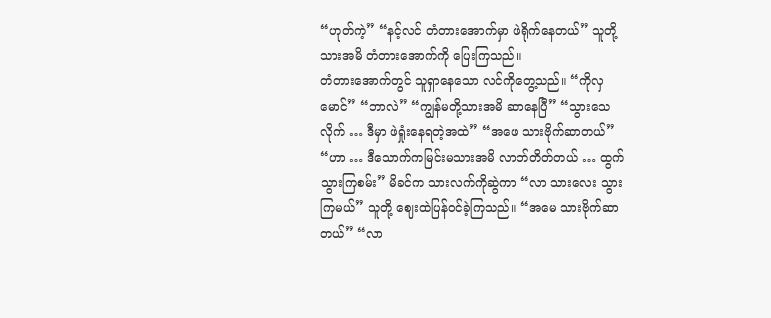“ဟုတ်ကဲ့” “နင့်လင် တံတားအောက်မှာ ဖဲရိုက်နေတယ်” သူတို့သားအမိ တံတားအောက်ကို ပြေးကြသည်။
တံတားအောက်တွင် သူရှာနေသော လင်ကိုတွေ့သည်။ “ကိုလှမောင်” “ဘာလဲ” “ကျွန်မတို့သားအမိ ဆာနေပြီ” “သွားသေလိုက် … ဒီမှာ ဖဲရှုံးနေရတဲ့အထဲ” “အဖေ သားဗိုက်ဆာတယ်” “ဟာ … ဒီသောက်ကမြင်းမသားအမိ လာဘ်တိတ်တယ် … ထွက်သွားကြစမ်း” မိခင်က သားလက်ကိုဆွဲကာ “လာ သားလေး သွားကြမယ်” သူတို့ ဈေးထဲပြန်ဝင်ခဲ့ကြသည်။ “အမေ သားဗိုက်ဆာတယ်” “လာ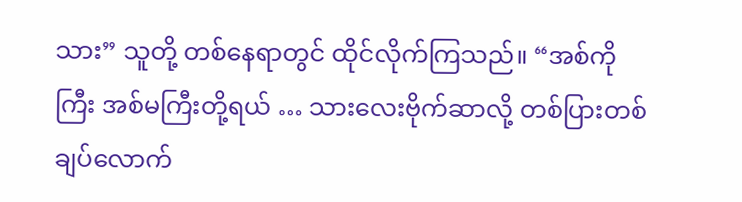သား” သူတို့ တစ်နေရာတွင် ထိုင်လိုက်ကြသည်။ “အစ်ကိုကြီး အစ်မကြီးတို့ရယ် … သားလေးဗိုက်ဆာလို့ တစ်ပြားတစ်ချပ်လောက်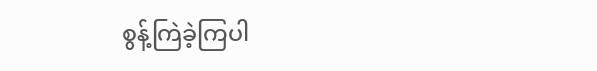စွန့်ကြဲခဲ့ကြပါ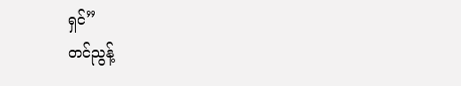ရှင်”
တင်ညွန့်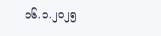၁၆.၁.၂၀၂၅